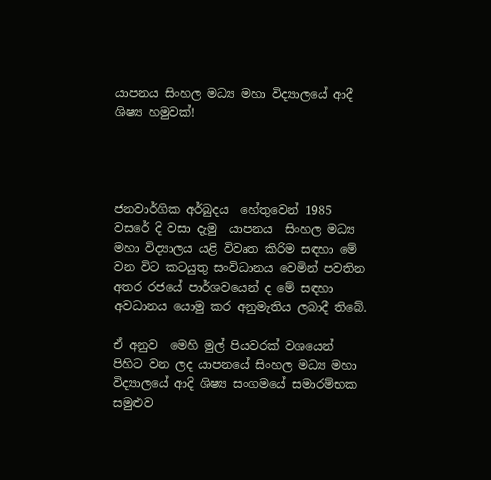යාපනය සිංහල මධ්‍ය මහා විද්‍යාලයේ ආදී ශිෂ්‍ය හමුවක්!




ජනවාර්ගික අර්බුදය  හේතුවෙන් 1985 වසරේ දි වසා දැමු  යාපනය  සිංහල මධ්‍ය මහා විද්‍යාලය යළි විවෘත කිරිම සඳහා මේ වන විට කටයුතු සංවිධානය වෙමින් පවතින අතර රජයේ පාර්ශවයෙන් ද මේ සඳහා අවධානය යොමු කර අනුමැතිය ලබාදී තිබේ.

ඒ අනුව  මෙහි මුල් පියවරක් වශයෙන්  පිහිට වන ලද යාපනයේ සිංහල මධ්‍ය මහා විද්‍යාලයේ ආදි ශිෂ්‍ය සංගමයේ සමාරම්භක සමුළුව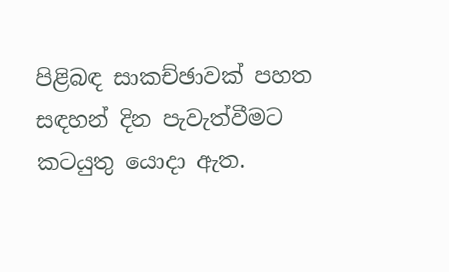පිළිබඳ සාකච්ඡාවක් පහත සඳහන් දින පැවැත්වීමට කටයුතු යොදා ඇත.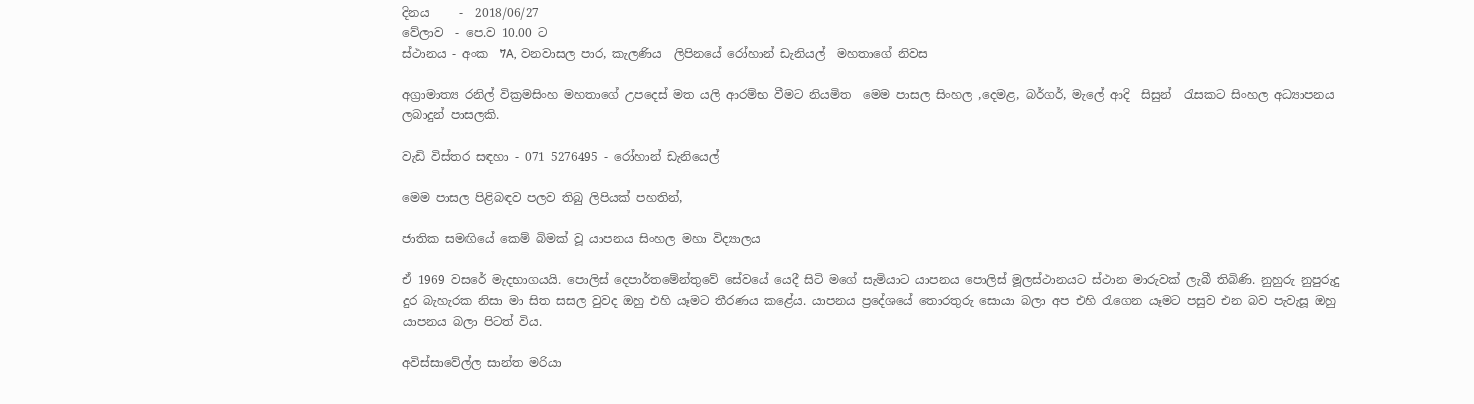දිනය     -  2018/06/27
වේලාව  - පෙ.ව 10.00 ට
ස්ථානය - අංක  7A, වනවාසල පාර, කැලණිය  ලිපිනයේ රෝහාන් ඩැනියල්  මහතාගේ නිවස

අග්‍රාමාත්‍ය රනිල් වික්‍රමසිංහ මහතාගේ උපදෙස් මත යලි ආරම්භ වීමට නියමිත  මෙම පාසල සිංහල ,දෙමළ, බර්ගර්, මැලේ ආදි  සිසුන්  රැසකට සිංහල අධ්‍යාපනය ලබාදුන් පාසලකි.

වැඩි විස්තර සඳහා - 071 5276495 - රෝහාන් ඩැනියෙල්

මෙම පාසල පිළිබඳව පලව තිබු ලිපියක් පහතින්,

ජාතික සමඟියේ කෙම් බිමක් වූ යාපනය සිංහල මහා විද්‍යාලය

ඒ 1969 වසරේ මැදභාගයයි. පොලිස් දෙපාර්තමේන්තුවේ සේවයේ යෙදී සිටි මගේ සැමියාට යාපනය පොලිස් මූලස්ථානයට ස්ථාන මාරුවක් ලැබී තිබිණි. නුහුරු නුපුරුදු දුර බැහැරක නිසා මා සිත සසල වුවද ඔහු එහි යෑමට තීරණය කළේය. යාපනය ප්‍රදේශයේ තොරතුරු සොයා බලා අප එහි රැගෙන යෑමට පසුව එන බව පැවැසූ ඔහු යාපනය බලා පිටත් විය.

අවිස්සාවේල්ල සාන්ත මරියා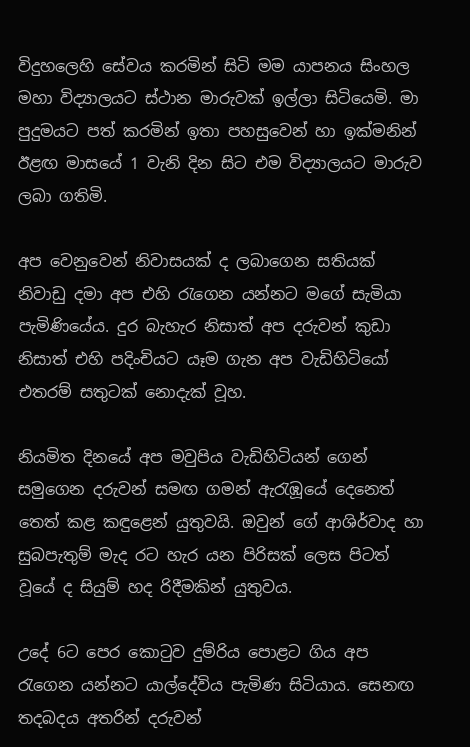විදුහලෙහි සේවය කරමින් සිටි මම යාපනය සිංහල මහා විද්‍යාලයට ස්ථාන මාරුවක් ඉල්ලා සිටියෙමි. මා පුදුමයට පත් කරමින් ඉතා පහසුවෙන් හා ඉක්මනින් ඊළඟ මාසයේ 1 වැනි දින සිට එම විද්‍යාලයට මාරුව ලබා ගතිමි.

අප වෙනුවෙන් නිවාසයක් ද ලබාගෙන සතියක් නිවාඩු දමා අප එහි රැගෙන යන්නට මගේ සැමියා පැමිණියේය. දුර බැහැර නිසාත් අප දරුවන් කුඩා නිසාත් එහි පදිංචියට යෑම ගැන අප වැඩිහිටියෝ එතරම් සතුටක් නොදැක් වූහ.

නියමිත දිනයේ අප මවුපිය වැඩිහිටියන් ගෙන් සමුගෙන දරුවන් සමඟ ගමන් ඇරැඹූයේ දෙනෙත් තෙත් කළ කඳුළෙන් යුතුවයි. ඔවුන් ගේ ආශිර්වාද හා සුබපැතුම් මැද රට හැර යන පිරිසක් ලෙස පිටත් වූයේ ද සියුම් හද රිදීමකින් යුතුවය.

උදේ 6ට පෙර කොටුව දුම්රිය පොළට ගිය අප රැගෙන යන්නට යාල්දේවිය පැමිණ සිටියාය. සෙනඟ තදබදය අතරින් දරුවන්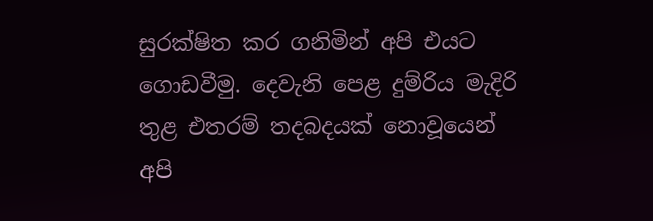සුරක්ෂිත කර ගනිමින් අපි එයට ගොඩවීමු. දෙවැනි පෙළ දුම්රිය මැදිරි තුළ එතරම් තදබදයක් නොවූයෙන් අපි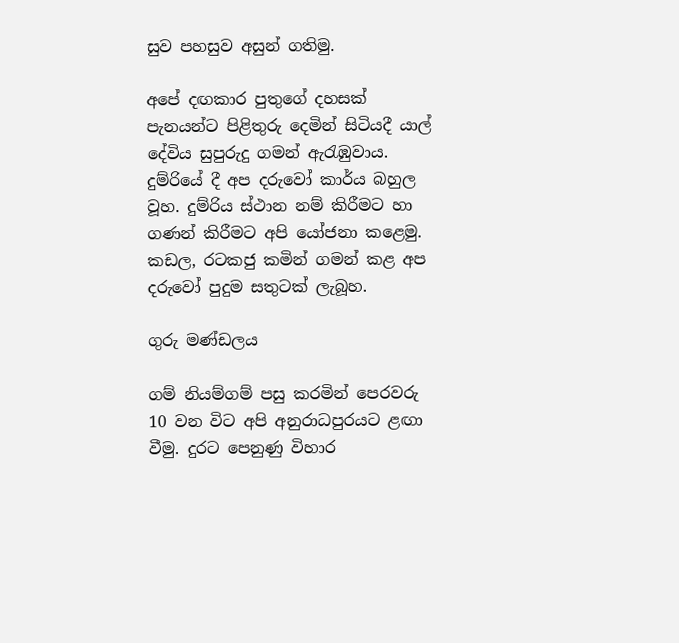සුව පහසුව අසුන් ගතිමු.

අපේ දඟකාර පුතුගේ දහසක් පැනයන්ට පිළිතුරු දෙමින් සිටියදී යාල් දේවිය සුපුරුදු ගමන් ඇරැඹුවාය. දුම්රියේ දී අප දරුවෝ කාර්ය බහුල වූහ. දුම්රිය ස්ථාන නම් කිරීමට හා ගණන් කිරීමට අපි යෝජනා කළෙමු. කඩල, රටකජු කමින් ගමන් කළ අප දරුවෝ පුදුම සතුටක් ලැබූහ.

ගුරු මණ්ඩලය

ගම් නියම්ගම් පසු කරමින් පෙරවරු 10 වන විට අපි අනුරාධපුරයට ළඟා වීමු. දුරට පෙනුණු විහාර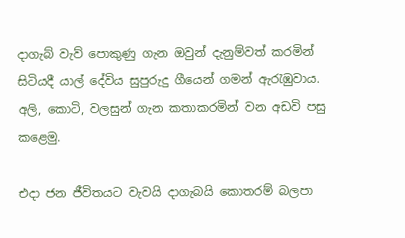දාගැබ් වැව් පොකුණු ගැන ඔවුන් දැනුම්වත් කරමින් සිටියදී යාල් දේවිය සුපුරුදු ගීයෙන් ගමන් ඇරැඹුවාය. අලි, කොටි, වලසුන් ගැන කතාකරමින් වන අඩවි පසු කළෙමු.

එදා ජන ජීවිතයට වැවයි දාගැබයි කොතරම් බලපා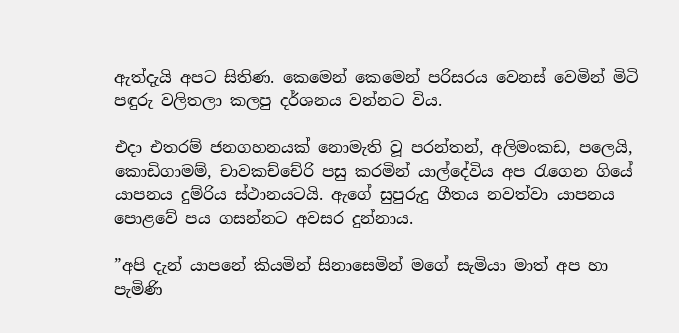ඇත්දැයි අපට සිතිණ. කෙමෙන් කෙමෙන් පරිසරය වෙනස් වෙමින් මිටි පඳුරු වලිතලා කලපු දර්ශනය වන්නට විය.

එදා එතරම් ජනගහනයක් නොමැති වූ පරන්තන්, අලිමංකඩ, පලෙයි, කොඩිගාමම්, චාවකච්චේරි පසු කරමින් යාල්දේවිය අප රැගෙන ගියේ යාපනය දුම්රිය ස්ථානයටයි. ඇගේ සුපුරුදු ගීතය නවත්වා යාපනය පොළවේ පය ගසන්නට අවසර දුන්නාය.

”අපි දැන් යාපනේ කියමින් සිනාසෙමින් මගේ සැමියා මාත් අප හා පැමිණි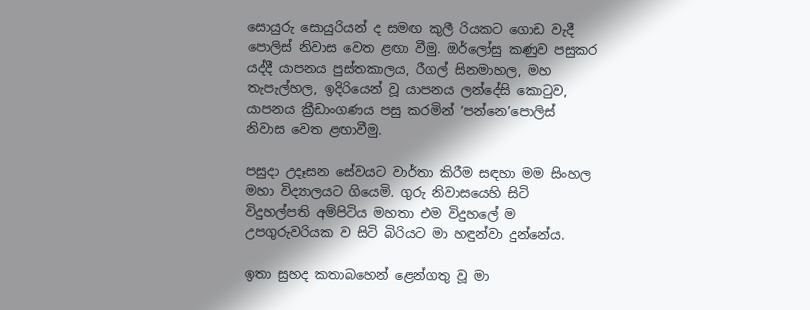සොයුරු සොයුරියන් ද සමඟ කුලී රියකට ගොඩ වැදී පොලිස් නිවාස වෙත ළඟා වීමු. ඔර්ලෝසු කණුව පසුකර යද්දී යාපනය පුස්තකාලය, රීගල් සිනමාහල, මහ තැපැල්හල, ඉදිරියෙන් වූ යාපනය ලන්දේසි කොටුව, යාපනය ක්‍රීඩාංගණය පසු කරමින් ‘පන්නෙ’පොලිස් නිවාස වෙත ළඟාවීමු.

පසුදා උදෑසන සේවයට වාර්තා කිරීම සඳහා මම සිංහල මහා විද්‍යාලයට ගියෙමි. ගුරු නිවාසයෙහි සිටි විදුහල්පති අම්පිටිය මහතා එම විදුහලේ ම උපගුරුවරියක ව සිටි බිරියට මා හඳුන්වා දුන්නේය.

ඉතා සුහද කතාබහෙන් ළෙන්ගතු වූ මා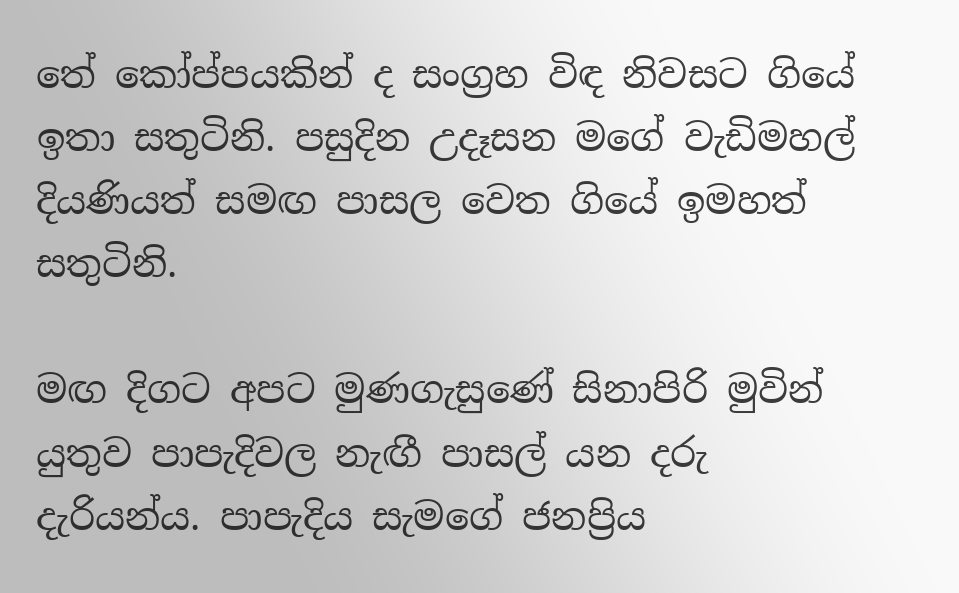තේ කෝප්පයකින් ද සංග්‍රහ විඳ නිවසට ගියේ ඉතා සතුටිනි. පසුදින උදෑසන මගේ වැඩිමහල් දියණියත් සමඟ පාසල වෙත ගියේ ඉමහත් සතුටිනි.

මඟ දිගට අපට මුණගැසුණේ සිනාපිරි මුවින් යුතුව පාපැදිවල නැඟී පාසල් යන දරු දැරියන්ය. පාපැදිය සැමගේ ජනප්‍රිය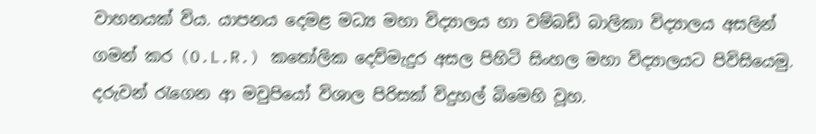වාහනයක් විය. යාපනය දෙමළ මධ්‍ය මහා විද්‍යාලය හා වම්බඩි බාලිකා විද්‍යාලය අසලින් ගමන් කර (O.L.R.) කතෝලික දෙව්මැදුර අසල පිහිටි සිංහල මහා විද්‍යාලයට පිවිසියෙමු. දරුවන් රැගෙන ආ මවුපියෝ විශාල පිරිසක් විදුහල් බිමෙහි වූහ.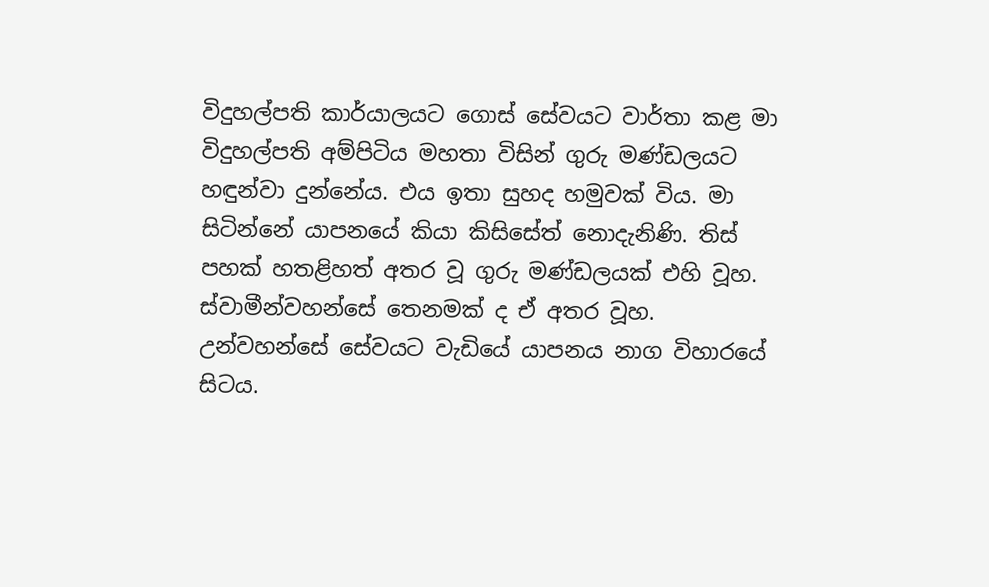විදුහල්පති කාර්යාලයට ගොස් සේවයට වාර්තා කළ මා විදුහල්පති අම්පිටිය මහතා විසින් ගුරු මණ්ඩලයට හඳුන්වා දුන්නේය. එය ඉතා සුහද හමුවක් විය. මා සිටින්නේ යාපනයේ කියා කිසිසේත් නොදැනිණි. තිස් පහක් හතළිහත් අතර වූ ගුරු මණ්ඩලයක් එහි වූහ. ස්වාමීන්වහන්සේ තෙනමක් ද ඒ අතර වූහ. උන්වහන්සේ සේවයට වැඩියේ යාපනය නාග විහාරයේ සිටය.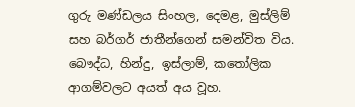ගුරු මණ්ඩලය සිංහල, දෙමළ, මුස්ලිම් සහ බර්ගර් ජාතීන්ගෙන් සමන්විත විය. බෞද්ධ, හින්දු, ඉස්ලාම්, කතෝලික ආගම්වලට අයත් අය වූහ.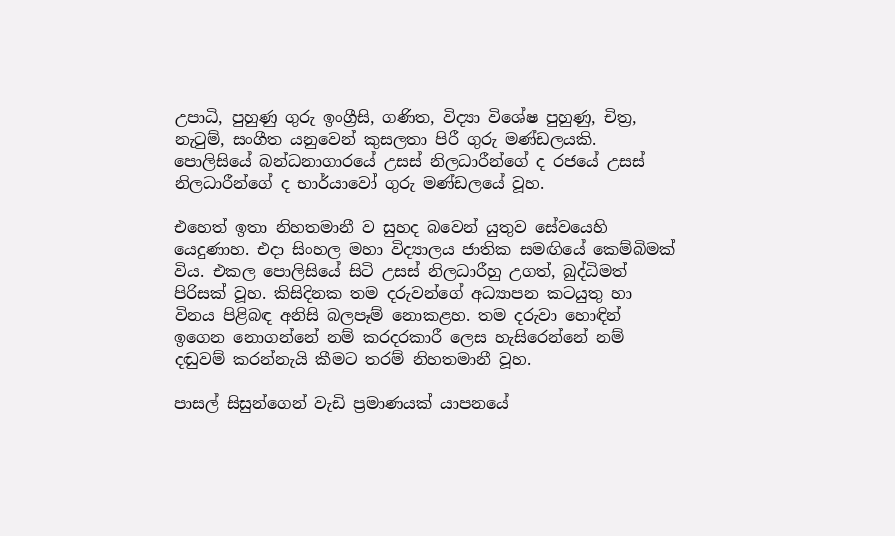උපාධි, පුහුණු ගුරු ඉංග්‍රීසි, ගණිත, විද්‍යා විශේෂ පුහුණු, චිත්‍ර, නැටුම්, සංගීත යනුවෙන් කුසලතා පිරී ගුරු මණ්ඩලයකි. පොලිසියේ බන්ධනාගාරයේ උසස් නිලධාරීන්ගේ ද රජයේ උසස් නිලධාරීන්ගේ ද භාර්යාවෝ ගුරු මණ්ඩලයේ වූහ.

එහෙත් ඉතා නිහතමානී ව සුහද බවෙන් යුතුව සේවයෙහි යෙදුණාහ. එදා සිංහල මහා විද්‍යාලය ජාතික සමඟියේ කෙම්බිමක් විය. එකල පොලිසියේ සිටි උසස් නිලධාරීහු උගත්, බුද්ධිමත් පිරිසක් වූහ. කිසිදිනක තම දරුවන්ගේ අධ්‍යාපන කටයුතු හා විනය පිළිබඳ අනිසි බලපෑම් නොකළහ. තම දරුවා හොඳින් ඉගෙන නොගන්නේ නම් කරදරකාරී ලෙස හැසිරෙන්නේ නම් දඬුවම් කරන්නැයි කීමට තරම් නිහතමානී වූහ.

පාසල් සිසුන්ගෙන් වැඩි ප්‍රමාණයක් යාපනයේ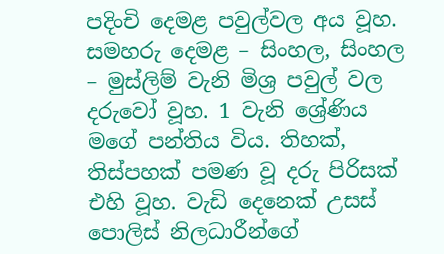පදිංචි දෙමළ පවුල්වල අය වූහ. සමහරු දෙමළ – සිංහල, සිංහල – මුස්ලිම් වැනි මිශ්‍ර පවුල් වල දරුවෝ වූහ. 1 වැනි ශ්‍රේණිය මගේ පන්තිය විය. තිහක්, තිස්පහක් පමණ වූ දරු පිරිසක් එහි වූහ. වැඩි දෙනෙක් උසස් පොලිස් නිලධාරීන්ගේ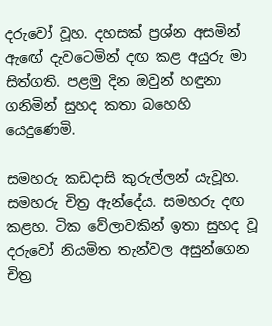දරුවෝ වූහ. දහසක් ප්‍රශ්න අසමින් ඇඟේ දැවටෙමින් දඟ කළ අයුරු මා සිත්ගති. පළමු දින ඔවුන් හඳුනා ගනිමින් සුහද කතා බහෙහි යෙදුණෙමි.

සමහරු කඩදාසි කුරුල්ලන් යැවූහ. සමහරු චිත්‍ර ඇන්දේය. සමහරු දඟ කළහ. ටික වේලාවකින් ඉතා සුහද වූ දරුවෝ නියමිත තැන්වල අසුන්ගෙන චිත්‍ර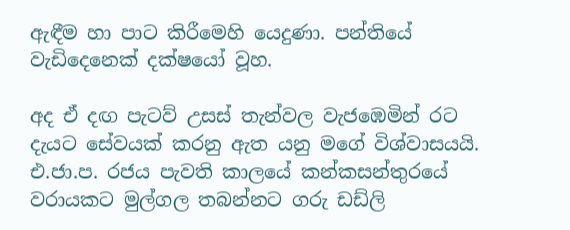ඇඳීම හා පාට කිරීමෙහි යෙදුණා. පන්තියේ වැඩිදෙනෙක් දක්ෂයෝ වූහ.

අද ඒ දඟ පැටව් උසස් තැන්වල වැජඹෙමින් රට දැයට සේවයක් කරනු ඇත යනු මගේ විශ්වාසයයි. එ.ජා.ප. රජය පැවති කාලයේ කන්කසන්තුරයේ වරායකට මුල්ගල තබන්නට ගරු ඩඩ්ලි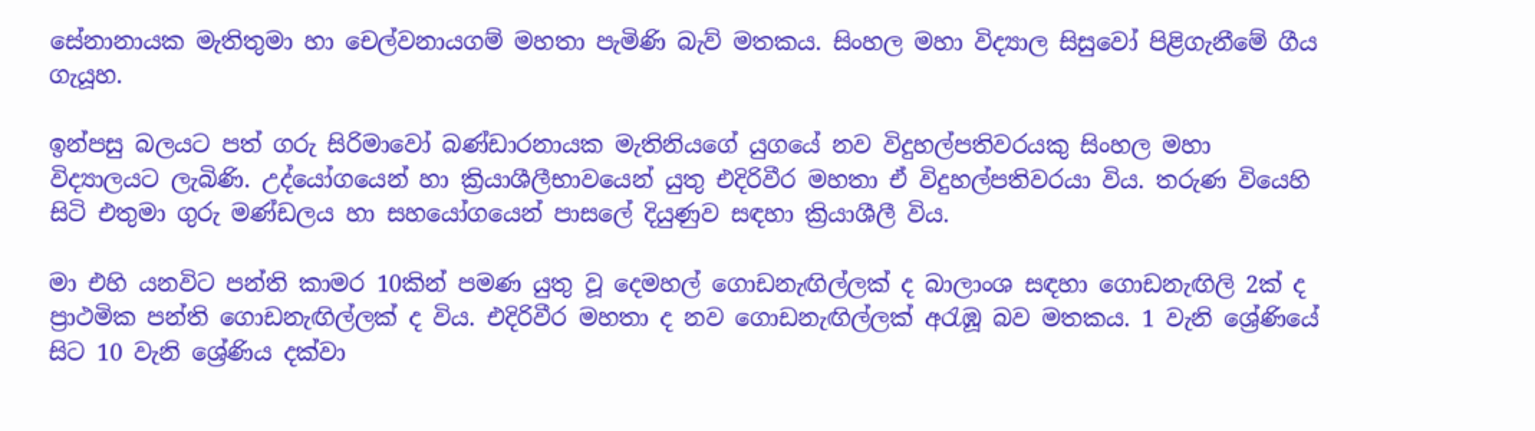සේනානායක මැතිතුමා හා චෙල්වනායගම් මහතා පැමිණි බැව් මතකය. සිංහල මහා විද්‍යාල සිසුවෝ පිළිගැනීමේ ගීය ගැයූහ.

ඉන්පසු බලයට පත් ගරු සිරිමාවෝ බණ්ඩාරනායක මැතිනියගේ යුගයේ නව විදුහල්පතිවරයකු සිංහල මහා විද්‍යාලයට ලැබිණි. උද්යෝගයෙන් හා ක්‍රියාශීලීභාවයෙන් යුතු එදිරිවීර මහතා ඒ විදුහල්පතිවරයා විය. තරුණ වියෙහි සිටි එතුමා ගුරු මණ්ඩලය හා සහයෝගයෙන් පාසලේ දියුණුව සඳහා ක්‍රියාශීලී විය.

මා එහි යනවිට පන්ති කාමර 10කින් පමණ යුතු වූ දෙමහල් ගොඩනැඟිල්ලක් ද බාලාංශ සඳහා ගොඩනැඟිලි 2ක් ද ප්‍රාථමික පන්ති ගොඩනැඟිල්ලක් ද විය. එදිරිවීර මහතා ද නව ගොඩනැඟිල්ලක් අරැඹූ බව මතකය. 1 වැනි ශ්‍රේණියේ සිට 10 වැනි ශ්‍රේණිය දක්වා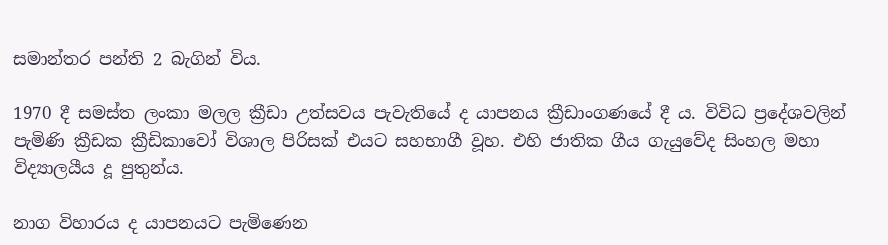සමාන්තර පන්ති 2 බැගින් විය.

1970 දී සමස්ත ලංකා මලල ක්‍රීඩා උත්සවය පැවැතියේ ද යාපනය ක්‍රීඩාංගණයේ දී ය. විවිධ ප්‍රදේශවලින් පැමිණි ක්‍රීඩක ක්‍රීඩිකාවෝ විශාල පිරිසක් එයට සහභාගී වූහ. එහි ජාතික ගීය ගැයුවේද සිංහල මහා විද්‍යාලයීය දූ පුතුන්ය.

නාග විහාරය ද යාපනයට පැමිණෙන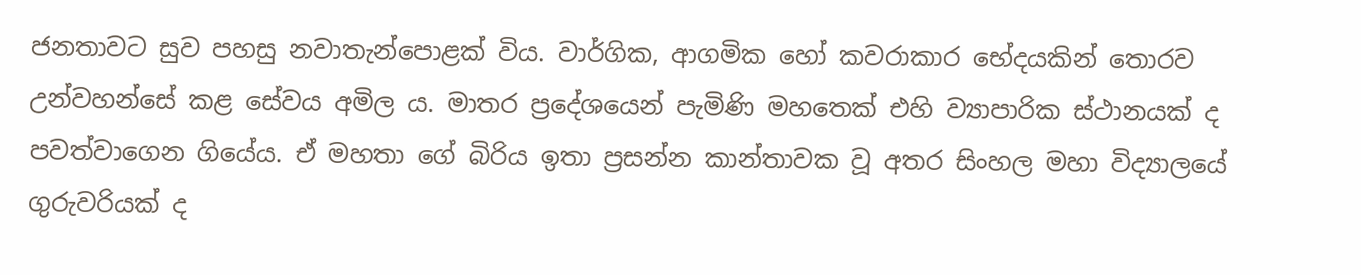ජනතාවට සුව පහසු නවාතැන්පොළක් විය. වාර්ගික, ආගමික හෝ කවරාකාර භේදයකින් තොරව උන්වහන්සේ කළ සේවය අමිල ය. මාතර ප්‍රදේශයෙන් පැමිණි මහතෙක් එහි ව්‍යාපාරික ස්ථානයක් ද පවත්වාගෙන ගියේය. ඒ මහතා ගේ බිරිය ඉතා ප්‍රසන්න කාන්තාවක වූ අතර සිංහල මහා විද්‍යාලයේ ගුරුවරියක් ද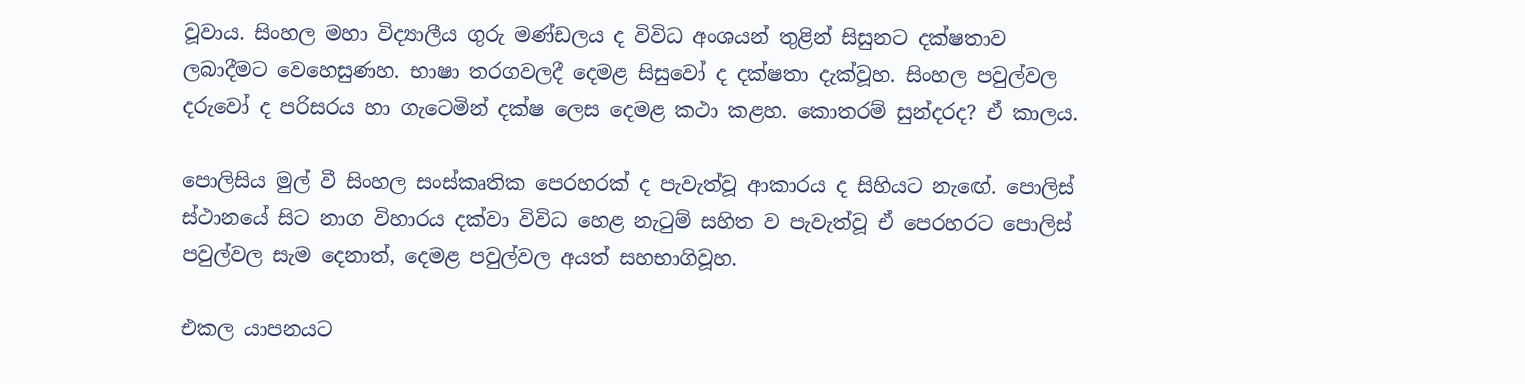වූවාය. සිංහල මහා විද්‍යාලීය ගුරු මණ්ඩලය ද විවිධ අංශයන් තුළින් සිසුනට දක්ෂතාව ලබාදීමට වෙහෙසුණහ. භාෂා තරගවලදී දෙමළ සිසුවෝ ද දක්ෂතා දැක්වූහ. සිංහල පවුල්වල දරුවෝ ද පරිසරය හා ගැටෙමින් දක්ෂ ලෙස දෙමළ කථා කළහ. කොතරම් සුන්දරද? ඒ කාලය.

පොලිසිය මුල් වී සිංහල සංස්කෘතික පෙරහරක් ද පැවැත්වූ ආකාරය ද සිහියට නැඟේ. පොලිස් ස්ථානයේ සිට නාග විහාරය දක්වා විවිධ හෙළ නැටුම් සහිත ව පැවැත්වූ ඒ පෙරහරට පොලිස් පවුල්වල සැම දෙනාත්, දෙමළ පවුල්වල අයත් සහභාගිවූහ.

එකල යාපනයට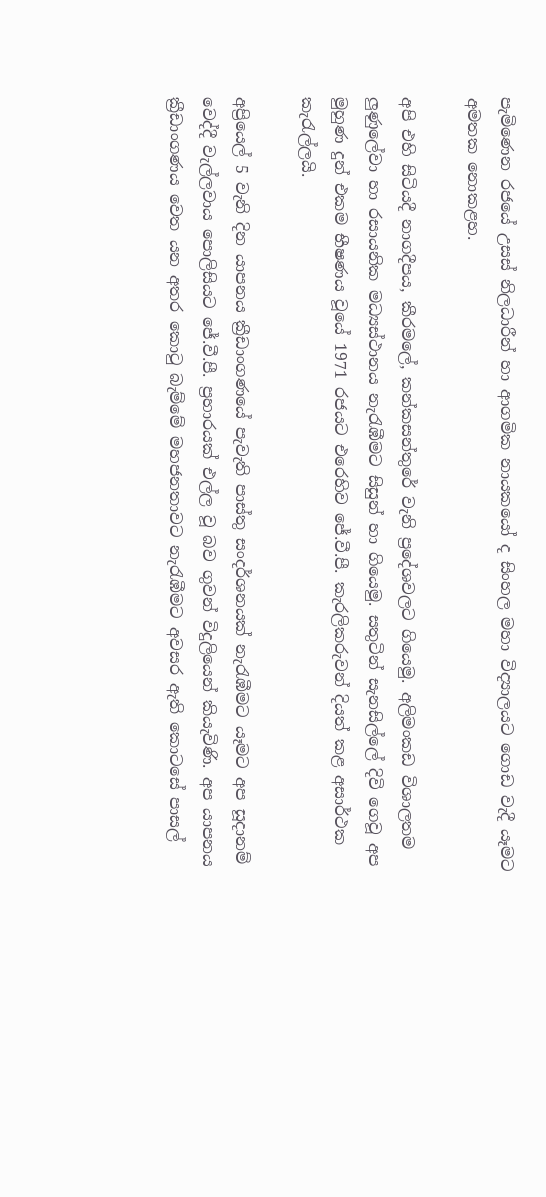පැමිණෙන රජයේ උසස් නිලධාරීන් හා ආගමික නායකයෝ ද සිංහල මහා විද්‍යාලයට ගොඩ වැදී යෑමට අමතක නොකළහ.

අපි එහි සිටියදී නාගදීපය, කීරමලේ, කන්කසන්තුරේ වැනි ප්‍රදේශවලට ගියෙමු. අලිමංකඩ විශාලතම ලුණුලේවා හා රසායනික මධ්‍යස්ථානය නැරැඹීමට සිසුන් හා ගියෙමු. සතුටින් සැනසිල්ලේ දිවි ගෙවූ අප මුහුණ දුන් එකම භීෂණය වූයේ 1971 රජයට එරෙහිව ජේ.වී.පී. කැරලිකරුවන් දියත් කළ අසාර්ථක කැරැල්ලයි.

අප්‍රියෙල් 5 වැනි දින යාපනය ක්‍රීඩාංගණයේ පැවැති පාස්තු සංදර්ශනයක් නැරැඹීමට යෑමට අප සූදානම් වෙද්දී වැල්ලවාය පොලිසියට ජේ.වී.පී. ප්‍රහාරයක් එල්ල වූ බව ගුවන් විදුලියෙන් කියැවිණි. අප යාපනය ක්‍රීඩාංගණය වෙත යන අතර කොටු බැම්මේ මහජනතාවට නැරැඹීමට අවසර ඇති කොටසේ පාසල්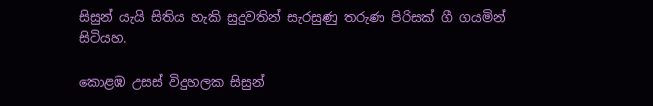සිසුන් යැයි සිතිය හැකි සුදුවතින් සැරසුණු තරුණ පිරිසක් ගී ගයමින් සිටියහ.

කොළඹ උසස් විදුහලක සිසුන්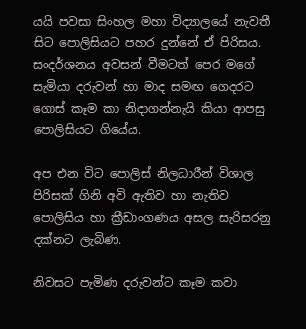යයි පවසා සිංහල මහා විද්‍යාලයේ නැවතී සිට පොලිසියට පහර දුන්නේ ඒ පිරිසය. සංදර්ශනය අවසන් වීමටත් පෙර මගේ සැමියා දරුවන් හා මාද සමඟ ගෙදරට ගොස් කෑම කා නිදාගන්නැයි කියා ආපසු පොලිසියට ගියේය.

අප එන විට පොලිස් නිලධාරීන් විශාල පිරිසක් ගිනි අවි ඇතිව හා නැතිව පොලිසිය හා ක්‍රීඩාංගණය අසල සැරිසරනු දක්නට ලැබිණ.

නිවසට පැමිණ දරුවන්ට කෑම කවා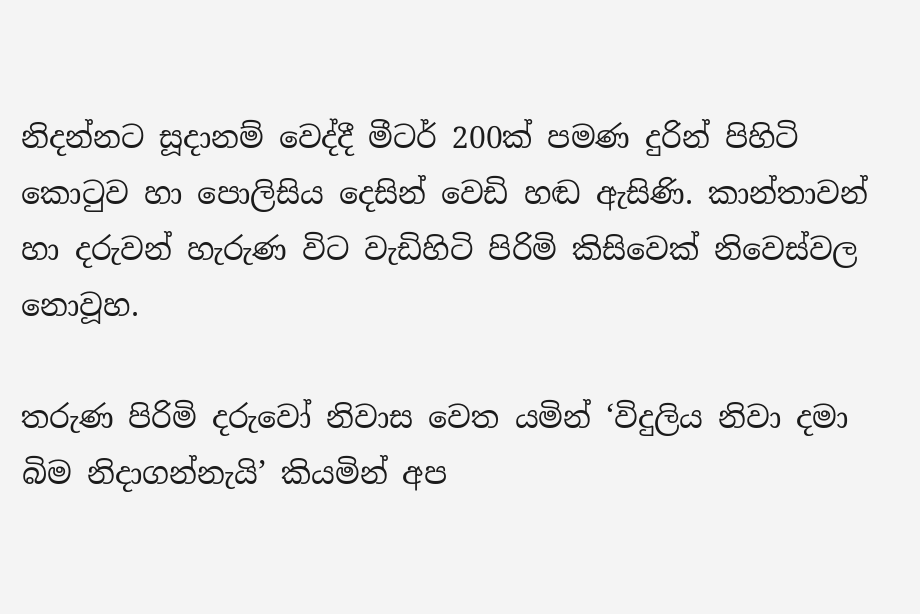නිදන්නට සූදානම් වෙද්දී මීටර් 200ක් පමණ දුරින් පිහිටි කොටුව හා පොලිසිය දෙසින් වෙඩි හඬ ඇසිණි. කාන්තාවන් හා දරුවන් හැරුණ විට වැඩිහිටි පිරිමි කිසිවෙක් නිවෙස්වල නොවූහ.

තරුණ පිරිමි දරුවෝ නිවාස වෙත යමින් ‘විදුලිය නිවා දමා බිම නිදාගන්නැයි’ කියමින් අප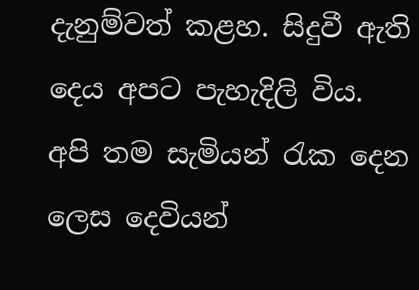දැනුම්වත් කළහ. සිදුවී ඇති දෙය අපට පැහැදිලි විය. අපි තම සැමියන් රැක දෙන ලෙස දෙවියන්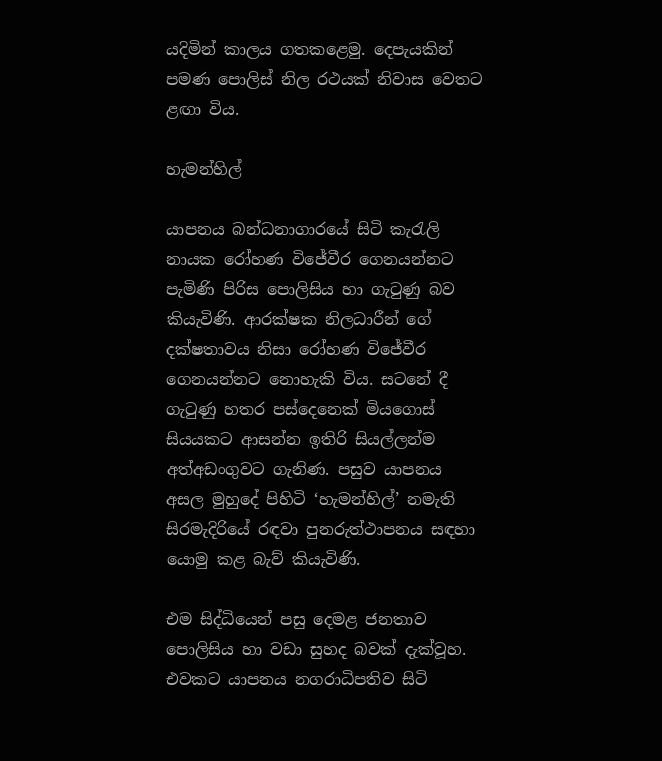යදිමින් කාලය ගතකළෙමු. දෙපැයකින් පමණ පොලිස් නිල රථයක් නිවාස වෙතට ළඟා විය.

හැමන්හිල්

යාපනය බන්ධනාගාරයේ සිටි කැරැලි නායක රෝහණ විජේවීර ගෙනයන්නට පැමිණි පිරිස පොලිසිය හා ගැටුණු බව කියැවිණි. ආරක්ෂක නිලධාරීන් ගේ දක්ෂතාවය නිසා රෝහණ විජේවීර ගෙනයන්නට නොහැකි විය. සටනේ දී ගැටුණු හතර පස්දෙනෙක් මියගොස් සියයකට ආසන්න ඉතිරි සියල්ලන්ම අත්අඩංගුවට ගැනිණ. පසුව යාපනය අසල මුහුදේ පිහිටි ‘හැමන්හිල්’ නමැති සිරමැදිරියේ රඳවා පුනරුත්ථාපනය සඳහා යොමු කළ බැව් කියැවිණි.

එම සිද්ධියෙන් පසු දෙමළ ජනතාව පොලිසිය හා වඩා සුහද බවක් දැක්වූහ. එවකට යාපනය නගරාධිපතිව සිටි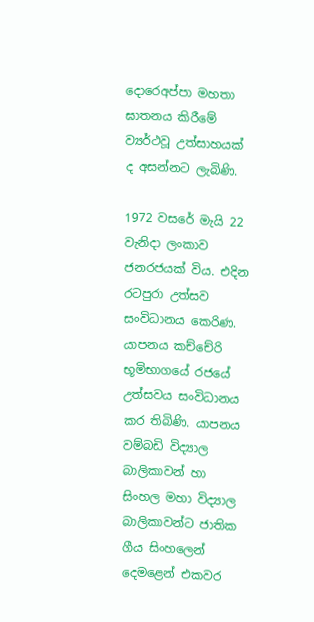දොරෙඅප්පා මහතා ඝාතනය කිරීමේ ව්‍යර්ථවූ උත්සාහයක් ද අසන්නට ලැබිණි.

1972 වසරේ මැයි 22 වැනිදා ලංකාව ජනරජයක් විය. එදින රටපුරා උත්සව සංවිධානය කෙරිණ. යාපනය කච්චේරි භූමිභාගයේ රජයේ උත්සවය සංවිධානය කර තිබිණි. යාපනය වම්බඩි විද්‍යාල බාලිකාවන් හා සිංහල මහා විද්‍යාල බාලිකාවන්ට ජාතික ගීය සිංහලෙන් දෙමළෙන් එකවර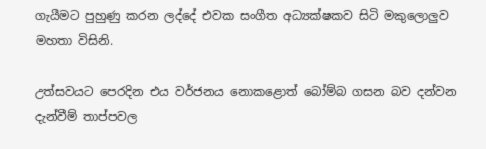ගැයීමට පුහුණු කරන ලද්දේ එවක සංගීත අධ්‍යක්ෂකව සිටි මකුලොලුව මහතා විසිනි.

උත්සවයට පෙරදින එය වර්ජනය නොකළොත් බෝම්බ ගසන බව දන්වන දැන්වීම් තාප්පවල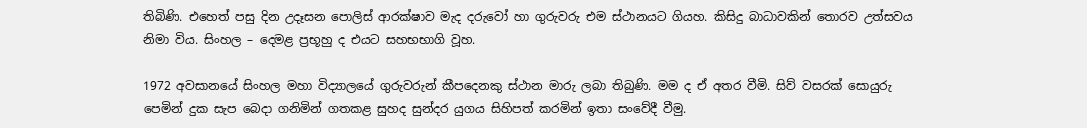තිබිණි. එහෙත් පසු දින උදෑසන පොලිස් ආරක්ෂාව මැද දරුවෝ හා ගුරුවරු එම ස්ථානයට ගියහ. කිසිදු බාධාවකින් තොරව උත්සවය නිමා විය. සිංහල – දෙමළ ප්‍රභූහු ද එයට සහභභාගි වූහ.

1972 අවසානයේ සිංහල මහා විද්‍යාලයේ ගුරුවරුන් කීපදෙනකු ස්ථාන මාරු ලබා තිබුණි. මම ද ඒ අතර වීමි. සිව් වසරක් සොයුරු පෙමින් දුක සැප බෙදා ගනිමින් ගතකළ සුහද සුන්දර යුගය සිහිපත් කරමින් ඉතා සංවේදී වීමු.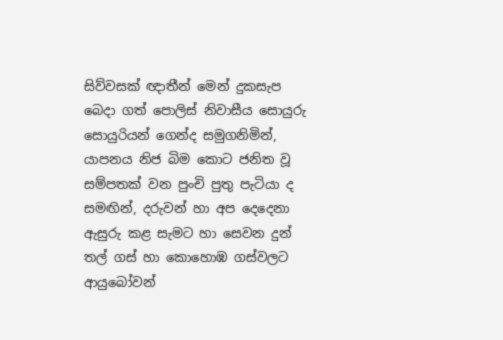සිව්වසක් ඥාතීන් මෙන් දුකසැප බෙදා ගත් පොලිස් නිවාසීය සොයුරු සොයුරියන් ගෙන්ද සමුගනිමින්, යාපනය නිජ බිම කොට ජනිත වූ සම්පතක් වන පුංචි පුතු පැටියා ද සමඟින්, දරුවන් හා අප දෙදෙනා ඇසුරු කළ සැමට හා සෙවන දුන් තල් ගස් හා කොහොඹ ගස්වලට ආයුබෝවන්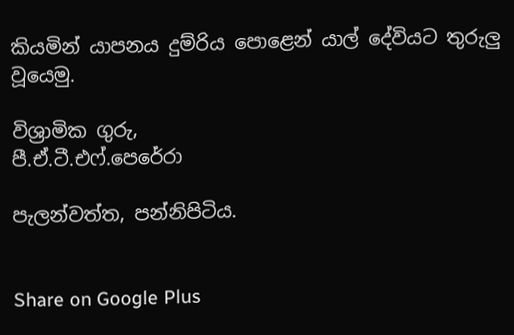කියමින් යාපනය දුම්රිය පොළෙන් යාල් දේවියට තුරුලු වූයෙමු.

විශ්‍රාමික ගුරු,
පී.ඒ.ටී.එෆ්.පෙරේරා

පැලන්වත්ත, පන්නිපිටිය.


Share on Google Plus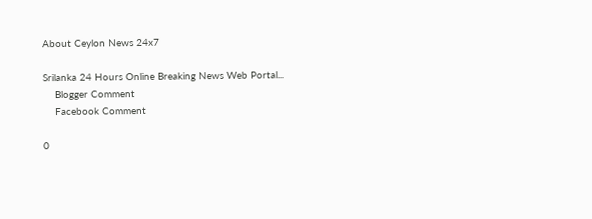About Ceylon News 24x7

Srilanka 24 Hours Online Breaking News Web Portal...
    Blogger Comment
    Facebook Comment

0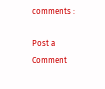comments :

Post a Comment